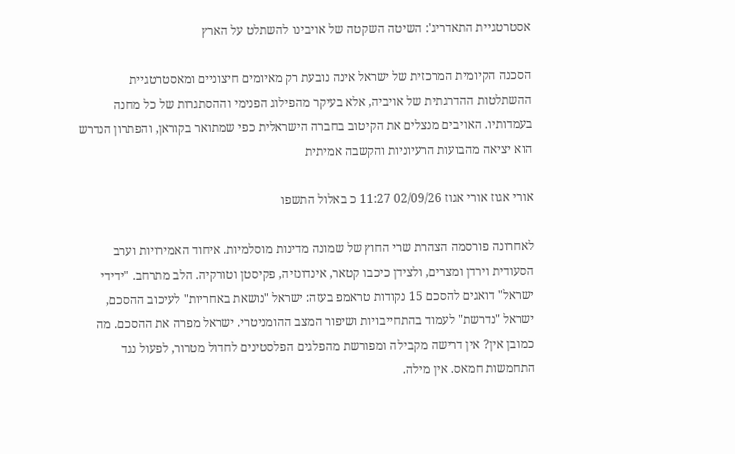אסטרטגיית התאדריג': השיטה השקטה של אויבינו להשתלט על הארץ

הסכנה הקיומית המרכזית של ישראל אינה נובעת רק מאיומים חיצוניים ומאסטרטגיית ההשתלטות ההדרגתית של אויביה, אלא בעיקר מהפילוג הפנימי וההסתגרות של כל מחנה בעמדותיו. האויבים מנצלים את הקיטוב בחברה הישראלית כפי שמתואר בקוראן, והפתרון הנדרש הוא יציאה מהבועות הרעיוניות והקשבה אמיתית

אורי אגוז אורי אגוז 02/09/26 11:27 כ באלול התשפו

לאחרונה פורסמה הצהרת שרי החוץ של שמונה מדינות מוסלמיות. איחוד האמירויות וערב הסעודית וירדן ומצרים, ולצידן כיכבו קטאר, אינדונזיה, פקיסטן וטורקיה. הלב מתרחב. "ידידי ישראל" דואגים להסכם 15 נקודות טראמפ בעזה: ישראל "נושאת באחריות" לעיכוב ההסכם, ישראל "נדרשת" לעמוד בהתחייבויות ושיפור המצב ההומניטרי. ישראל מפרה את ההסכם. מה כמובן אין? אין דרישה מקבילה ומפורשת מהפלגים הפלסטינים לחדול מטרור, לפעול נגד התחמשות חמאס. אין מילה.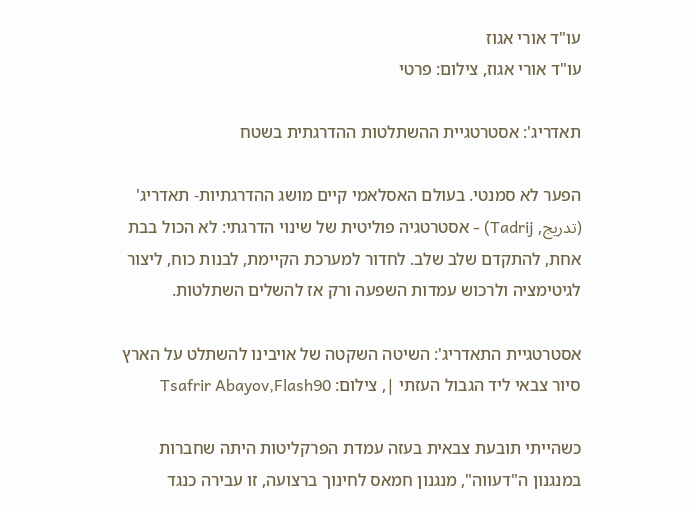עו"ד אורי אגוז
עו"ד אורי אגוז, צילום: פרטי

תאדריג': אסטרטגיית ההשתלטות ההדרגתית בשטח

הפער לא סמנטי. בעולם האסלאמי קיים מושג ההדרגתיות- תאדריג' (تدريج, Tadrij) - אסטרטגיה פוליטית של שינוי הדרגתי: לא הכול בבת אחת, להתקדם שלב שלב. לחדור למערכת הקיימת, לבנות כוח, ליצור לגיטימציה ולרכוש עמדות השפעה ורק אז להשלים השתלטות.

אסטרטגיית התאדריג': השיטה השקטה של אויבינו להשתלט על הארץ
סיור צבאי ליד הגבול העזתי |, צילום: Tsafrir Abayov,Flash90

כשהייתי תובעת צבאית בעזה עמדת הפרקליטות היתה שחברות במנגנון ה"דעווה", מנגנון חמאס לחינוך ברצועה, זו עבירה כנגד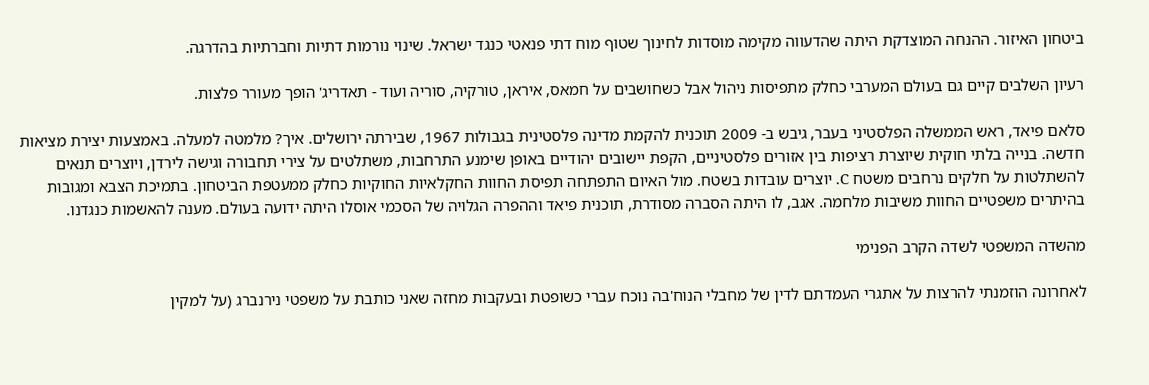ביטחון האיזור. ההנחה המוצדקת היתה שהדעווה מקימה מוסדות לחינוך שטוף מוח דתי פנאטי כנגד ישראל. שינוי נורמות דתיות וחברתיות בהדרגה.

רעיון השלבים קיים גם בעולם המערבי כחלק מתפיסות ניהול אבל כשחושבים על חמאס, איראן, טורקיה, סוריה ועוד - תאדריג' הופך מעורר פלצות.

סלאם פיאד, ראש הממשלה הפלסטיני בעבר, גיבש ב- 2009 תוכנית להקמת מדינה פלסטינית בגבולות 1967, שבירתה ירושלים. איך? מלמטה למעלה. באמצעות יצירת מציאות חדשה. בנייה בלתי חוקית שיוצרת רציפות בין אזורים פלסטיניים, הקפת יישובים יהודיים באופן שימנע התרחבות, משתלטים על צירי תחבורה וגישה לירדן, ויוצרים תנאים להשתלטות על חלקים נרחבים משטח C. יוצרים עובדות בשטח. מול האיום התפתחה תפיסת החוות החקלאיות החוקיות כחלק ממעטפת הביטחון. בתמיכת הצבא ומגובות בהיתרים משפטיים החוות משיבות מלחמה. אגב, לו היתה הסברה מסודרת, תוכנית פיאד וההפרה הגלויה של הסכמי אוסלו היתה ידועה בעולם. מענה להאשמות כנגדנו.

מהשדה המשפטי לשדה הקרב הפנימי

לאחרונה הוזמנתי להרצות על אתגרי העמדתם לדין של מחבלי הנוח'בה נוכח עברי כשופטת ובעקבות מחזה שאני כותבת על משפטי נירנברג (על למקין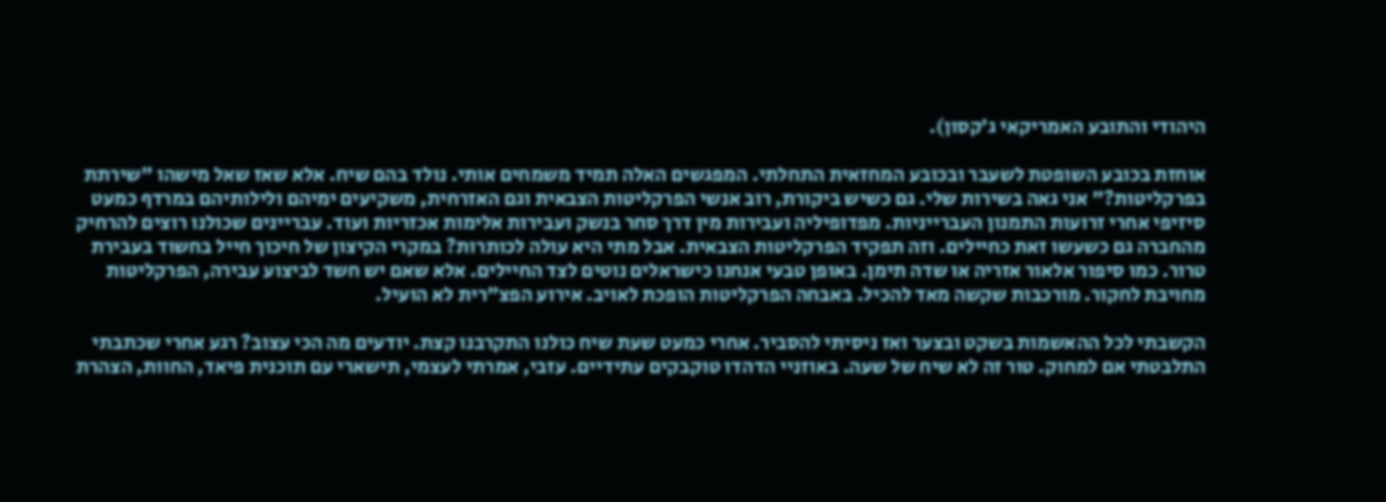היהודי והתובע האמריקאי ג'קסון).

אוחזת בכובע השופטת לשעבר ובכובע המחזאית התחלתי. המפגשים האלה תמיד משמחים אותי. נולד בהם שיח. אלא שאז שאל מישהו "שירתת בפרקליטות?" אני גאה בשירות שלי. גם כשיש ביקורת, רוב אנשי הפרקליטות הצבאית וגם האזרחית, משקיעים ימיהם ולילותיהם במרדף כמעט סיזיפי אחרי זרועות התמנון העברייניות. מפדופיליה ועבירות מין דרך סחר בנשק ועבירות אלימות אכזריות ועוד. עבריינים שכולנו רוצים להרחיק מהחברה גם כשעשו זאת כחיילים. וזה תפקיד הפרקליטות הצבאית. אבל מתי היא עולה לכותרות? במקרי הקיצון של חיכוך חייל בחשוד בעבירת טרור. כמו סיפור אלאור אזריה או שדה תימן. באופן טבעי אנחנו כישראלים נוטים לצד החיילים. אלא שאם יש חשד לביצוע עבירה, הפרקליטות מחויבת לחקור. מורכבות שקשה מאד להכיל. באבחה הפרקליטות הופכת לאויב. אירוע הפצ"רית לא הועיל.

הקשבתי לכל ההאשמות בשקט ובצער ואז ניסיתי להסביר. אחרי כמעט שעת שיח כולנו התקרבנו קצת. יודעים מה הכי עצוב? רגע אחרי שכתבתי התלבטתי אם למחוק. טור זה לא שיח של שעה. באוזניי הדהדו טוקבקים עתידיים. עזבי, אמרתי לעצמי, תישארי עם תוכנית פיאד, החוות, הצהרת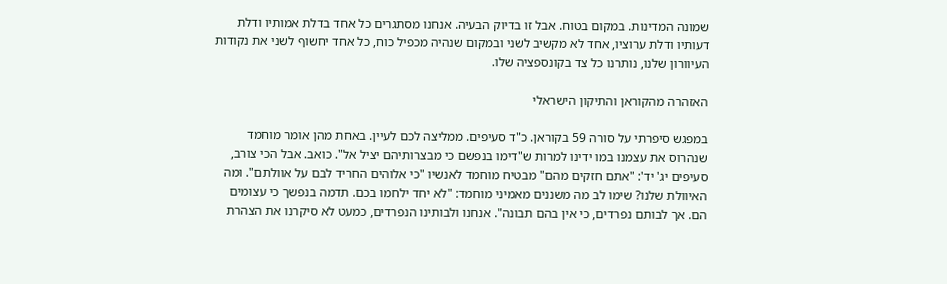שמונה המדינות. במקום בטוח. אבל זו בדיוק הבעיה. אנחנו מסתגרים כל אחד בדלת אמותיו ודלת דעותיו ודלת ערוציו, אחד לא מקשיב לשני ובמקום שנהיה מכפיל כוח, כל אחד יחשוף לשני את נקודות העיוורון שלנו, נותרנו כל צד בקונספציה שלו.

האזהרה מהקוראן והתיקון הישראלי

במפגש סיפרתי על סורה 59 בקוראן. כ"ד סעיפים. ממליצה לכם לעיין. באחת מהן אומר מוחמד שנהרוס את עצמנו במו ידינו למרות ש"דימו בנפשם כי מבצרותיהם יציל אל". כואב. אבל הכי צורב, סעיפים יג' יד': "אתם חזקים מהם" מבטיח מוחמד לאנשיו "כי אלוהים החריד לבם על אוולתם". ומה האיוולת שלנו? שימו לב מה משננים מאמיני מוחמד: "לא יחד ילחמו בכם. תדמה בנפשך כי עצומים הם. אך לבותם נפרדים, כי אין בהם תבונה". אנחנו ולבותינו הנפרדים, כמעט לא סיקרנו את הצהרת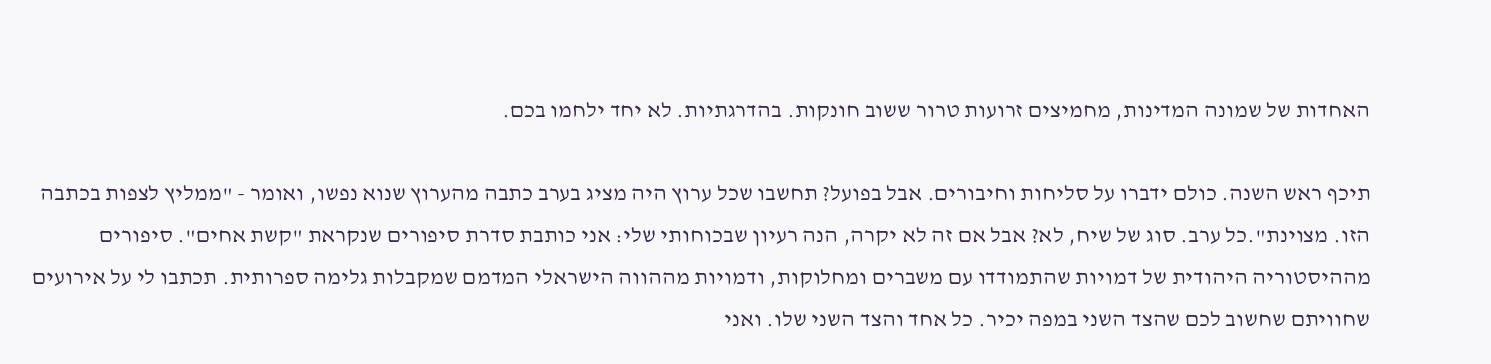האחדות של שמונה המדינות, מחמיצים זרועות טרור ששוב חונקות. בהדרגתיות. לא יחד ילחמו בכם.

תיכף ראש השנה. כולם ידברו על סליחות וחיבורים. אבל בפועל? תחשבו שכל ערוץ היה מציג בערב כתבה מהערוץ שנוא נפשו, ואומר - "ממליץ לצפות בכתבה הזו. מצוינת".כל ערב. סוג של שיח, לא? אבל אם זה לא יקרה, הנה רעיון שבכוחותי שלי: אני כותבת סדרת סיפורים שנקראת "קשת אחים". סיפורים מההיסטוריה היהודית של דמויות שהתמודדו עם משברים ומחלוקות, ודמויות מההווה הישראלי המדמם שמקבלות גלימה ספרותית. תכתבו לי על אירועים שחוויתם שחשוב לכם שהצד השני במפה יכיר. כל אחד והצד השני שלו. ואני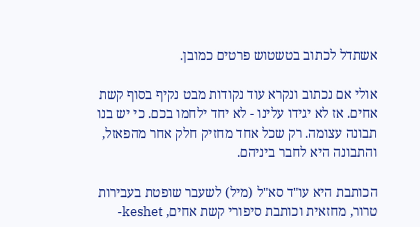אשתדל לכתוב בטשטוש פרטים כמובן.

אולי אם נכתוב ונקרא עוד נקודות מבט נקיף בסוף קשת אחים. אז לא יגידו עלינו - לא יחד ילחמו בכם. כי יש בנו תבונה עצומה. רק שכל אחד מחזיק חלק אחר מהפאזל, והתבונה היא לחבר ביניהם.

הכותבת היא עו"ד סא"ל (מיל) לשעבר שופטת בעבירות טרור, מחזאית וכותבת סיפורי קשת אחים, keshet-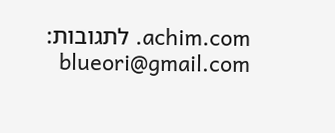achim.com. לתגובות: blueori@gmail.com